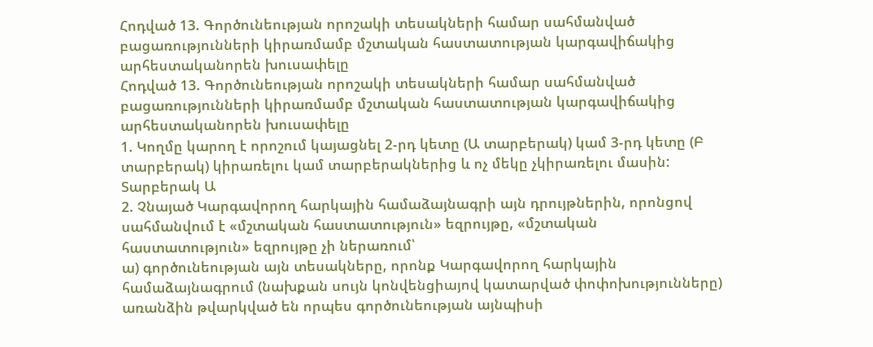Հոդված 13. Գործունեության որոշակի տեսակների համար սահմանված բացառությունների կիրառմամբ մշտական հաստատության կարգավիճակից արհեստականորեն խուսափելը
Հոդված 13. Գործունեության որոշակի տեսակների համար սահմանված բացառությունների կիրառմամբ մշտական հաստատության կարգավիճակից արհեստականորեն խուսափելը
1. Կողմը կարող է որոշում կայացնել 2-րդ կետը (Ա տարբերակ) կամ 3-րդ կետը (Բ տարբերակ) կիրառելու կամ տարբերակներից և ոչ մեկը չկիրառելու մասին:
Տարբերակ Ա
2. Չնայած Կարգավորող հարկային համաձայնագրի այն դրույթներին, որոնցով սահմանվում է «մշտական հաստատություն» եզրույթը, «մշտական հաստատություն» եզրույթը չի ներառում՝
ա) գործունեության այն տեսակները, որոնք Կարգավորող հարկային համաձայնագրում (նախքան սույն կոնվենցիայով կատարված փոփոխությունները) առանձին թվարկված են որպես գործունեության այնպիսի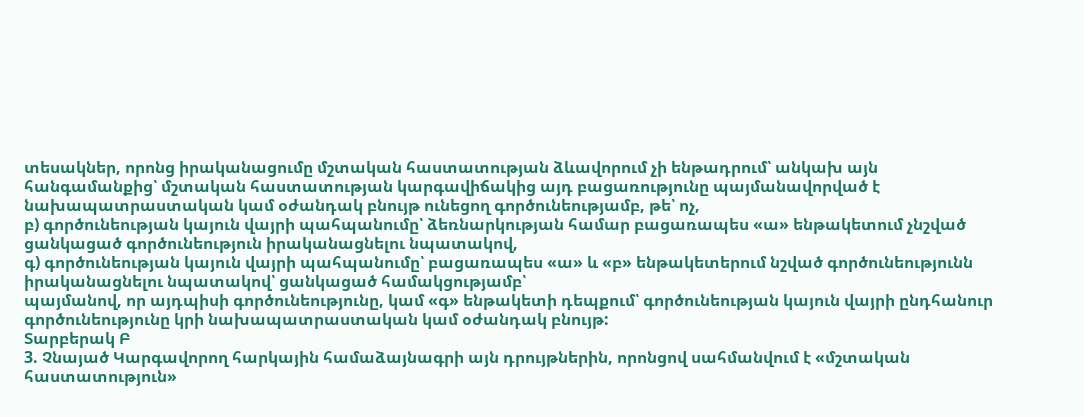տեսակներ, որոնց իրականացումը մշտական հաստատության ձևավորում չի ենթադրում՝ անկախ այն հանգամանքից՝ մշտական հաստատության կարգավիճակից այդ բացառությունը պայմանավորված է նախապատրաստական կամ օժանդակ բնույթ ունեցող գործունեությամբ, թե՝ ոչ,
բ) գործունեության կայուն վայրի պահպանումը՝ ձեռնարկության համար բացառապես «ա» ենթակետում չնշված ցանկացած գործունեություն իրականացնելու նպատակով,
գ) գործունեության կայուն վայրի պահպանումը՝ բացառապես «ա» և «բ» ենթակետերում նշված գործունեությունն իրականացնելու նպատակով՝ ցանկացած համակցությամբ՝
պայմանով, որ այդպիսի գործունեությունը, կամ «գ» ենթակետի դեպքում՝ գործունեության կայուն վայրի ընդհանուր գործունեությունը կրի նախապատրաստական կամ օժանդակ բնույթ:
Տարբերակ Բ
3. Չնայած Կարգավորող հարկային համաձայնագրի այն դրույթներին, որոնցով սահմանվում է «մշտական հաստատություն»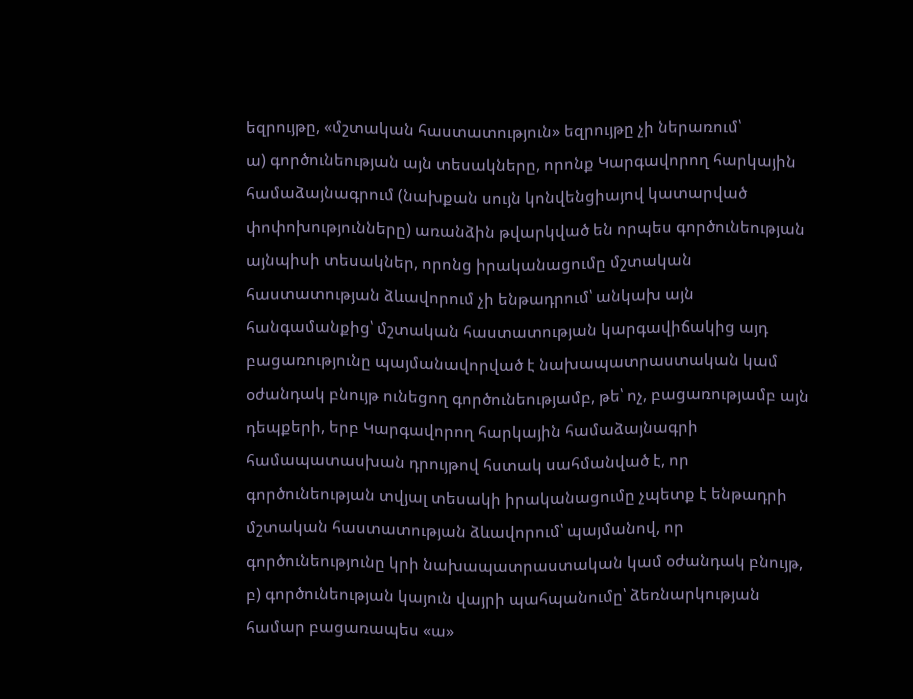եզրույթը, «մշտական հաստատություն» եզրույթը չի ներառում՝
ա) գործունեության այն տեսակները, որոնք Կարգավորող հարկային համաձայնագրում (նախքան սույն կոնվենցիայով կատարված փոփոխությունները) առանձին թվարկված են որպես գործունեության այնպիսի տեսակներ, որոնց իրականացումը մշտական հաստատության ձևավորում չի ենթադրում՝ անկախ այն հանգամանքից՝ մշտական հաստատության կարգավիճակից այդ բացառությունը պայմանավորված է նախապատրաստական կամ օժանդակ բնույթ ունեցող գործունեությամբ, թե՝ ոչ, բացառությամբ այն դեպքերի, երբ Կարգավորող հարկային համաձայնագրի համապատասխան դրույթով հստակ սահմանված է, որ գործունեության տվյալ տեսակի իրականացումը չպետք է ենթադրի մշտական հաստատության ձևավորում՝ պայմանով, որ գործունեությունը կրի նախապատրաստական կամ օժանդակ բնույթ,
բ) գործունեության կայուն վայրի պահպանումը՝ ձեռնարկության համար բացառապես «ա»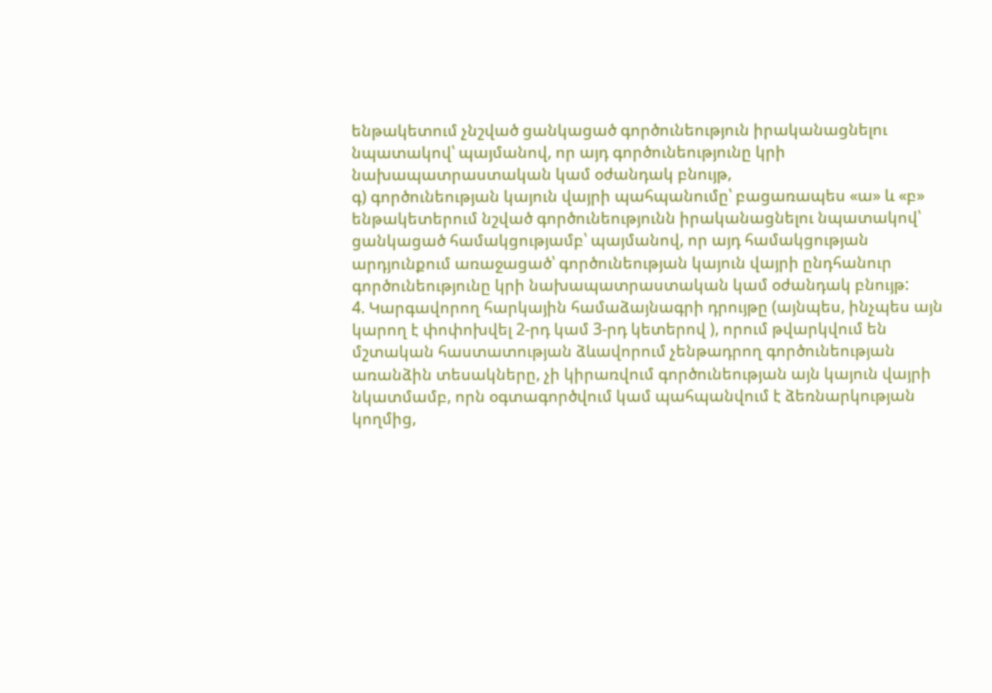ենթակետում չնշված ցանկացած գործունեություն իրականացնելու նպատակով՝ պայմանով, որ այդ գործունեությունը կրի նախապատրաստական կամ օժանդակ բնույթ,
գ) գործունեության կայուն վայրի պահպանումը՝ բացառապես «ա» և «բ» ենթակետերում նշված գործունեությունն իրականացնելու նպատակով՝ ցանկացած համակցությամբ՝ պայմանով, որ այդ համակցության արդյունքում առաջացած՝ գործունեության կայուն վայրի ընդհանուր գործունեությունը կրի նախապատրաստական կամ օժանդակ բնույթ:
4. Կարգավորող հարկային համաձայնագրի դրույթը (այնպես, ինչպես այն կարող է փոփոխվել 2-րդ կամ 3-րդ կետերով ), որում թվարկվում են մշտական հաստատության ձևավորում չենթադրող գործունեության առանձին տեսակները, չի կիրառվում գործունեության այն կայուն վայրի նկատմամբ, որն օգտագործվում կամ պահպանվում է ձեռնարկության կողմից,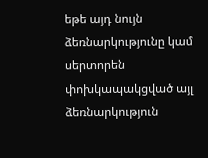եթե այդ նույն ձեռնարկությունը կամ սերտորեն փոխկապակցված այլ ձեռնարկություն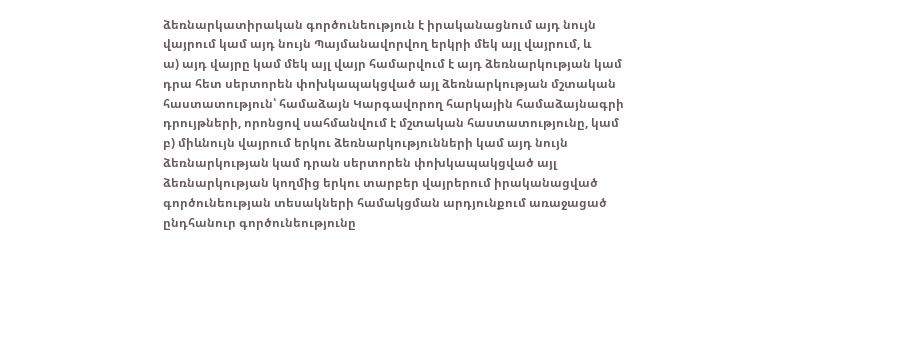ձեռնարկատիրական գործունեություն է իրականացնում այդ նույն վայրում կամ այդ նույն Պայմանավորվող երկրի մեկ այլ վայրում, և
ա) այդ վայրը կամ մեկ այլ վայր համարվում է այդ ձեռնարկության կամ դրա հետ սերտորեն փոխկապակցված այլ ձեռնարկության մշտական հաստատություն՝ համաձայն Կարգավորող հարկային համաձայնագրի դրույթների, որոնցով սահմանվում է մշտական հաստատությունը, կամ
բ) միևնույն վայրում երկու ձեռնարկությունների կամ այդ նույն ձեռնարկության կամ դրան սերտորեն փոխկապակցված այլ ձեռնարկության կողմից երկու տարբեր վայրերում իրականացված գործունեության տեսակների համակցման արդյունքում առաջացած ընդհանուր գործունեությունը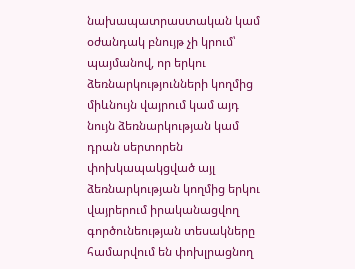նախապատրաստական կամ օժանդակ բնույթ չի կրում՝
պայմանով, որ երկու ձեռնարկությունների կողմից միևնույն վայրում կամ այդ նույն ձեռնարկության կամ դրան սերտորեն փոխկապակցված այլ ձեռնարկության կողմից երկու վայրերում իրականացվող գործունեության տեսակները համարվում են փոխլրացնող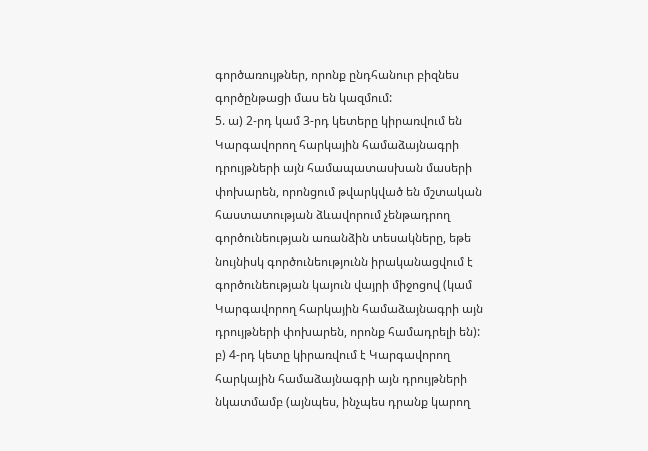գործառույթներ, որոնք ընդհանուր բիզնես գործընթացի մաս են կազմում:
5. ա) 2-րդ կամ 3-րդ կետերը կիրառվում են Կարգավորող հարկային համաձայնագրի դրույթների այն համապատասխան մասերի փոխարեն, որոնցում թվարկված են մշտական հաստատության ձևավորում չենթադրող գործունեության առանձին տեսակները, եթե նույնիսկ գործունեությունն իրականացվում է գործունեության կայուն վայրի միջոցով (կամ Կարգավորող հարկային համաձայնագրի այն դրույթների փոխարեն, որոնք համադրելի են):
բ) 4-րդ կետը կիրառվում է Կարգավորող հարկային համաձայնագրի այն դրույթների նկատմամբ (այնպես, ինչպես դրանք կարող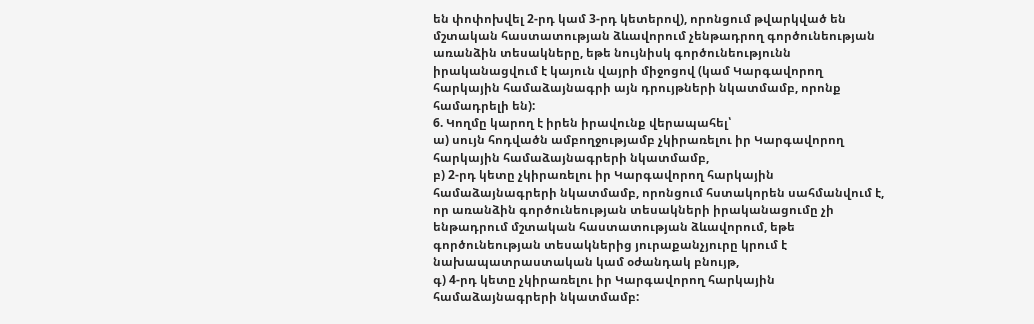են փոփոխվել 2-րդ կամ 3-րդ կետերով), որոնցում թվարկված են մշտական հաստատության ձևավորում չենթադրող գործունեության առանձին տեսակները, եթե նույնիսկ գործունեությունն իրականացվում է կայուն վայրի միջոցով (կամ Կարգավորող հարկային համաձայնագրի այն դրույթների նկատմամբ, որոնք համադրելի են):
6. Կողմը կարող է իրեն իրավունք վերապահել՝
ա) սույն հոդվածն ամբողջությամբ չկիրառելու իր Կարգավորող հարկային համաձայնագրերի նկատմամբ,
բ) 2-րդ կետը չկիրառելու իր Կարգավորող հարկային համաձայնագրերի նկատմամբ, որոնցում հստակորեն սահմանվում է, որ առանձին գործունեության տեսակների իրականացումը չի ենթադրում մշտական հաստատության ձևավորում, եթե գործունեության տեսակներից յուրաքանչյուրը կրում է նախապատրաստական կամ օժանդակ բնույթ,
գ) 4-րդ կետը չկիրառելու իր Կարգավորող հարկային համաձայնագրերի նկատմամբ: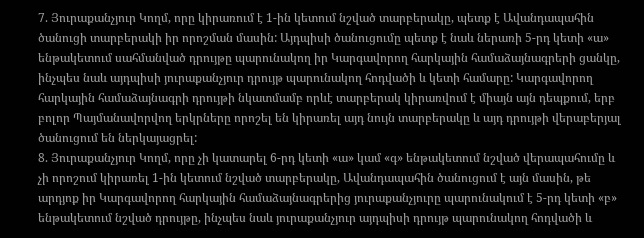7. Յուրաքանչյուր Կողմ, որը կիրառում է 1-ին կետում նշված տարբերակը, պետք է Ավանդապահին ծանուցի տարբերակի իր որոշման մասին: Այդպիսի ծանուցումը պետք է նաև ներառի 5-րդ կետի «ա» ենթակետում սահմանված դրույթը պարունակող իր Կարգավորող հարկային համաձայնագրերի ցանկը, ինչպես նաև այդպիսի յուրաքանչյուր դրույթ պարունակող հոդվածի և կետի համարը: Կարգավորող հարկային համաձայնագրի դրույթի նկատմամբ որևէ տարբերակ կիրառվում է միայն այն դեպքում, երբ բոլոր Պայմանավորվող երկրները որոշել են կիրառել այդ նույն տարբերակը և այդ դրույթի վերաբերյալ ծանուցում են ներկայացրել:
8. Յուրաքանչյուր Կողմ, որը չի կատարել 6-րդ կետի «ա» կամ «գ» ենթակետում նշված վերապահումը և չի որոշում կիրառել 1-ին կետում նշված տարբերակը, Ավանդապահին ծանուցում է այն մասին, թե արդյոք իր Կարգավորող հարկային համաձայնագրերից յուրաքանչյուրը պարունակում է 5-րդ կետի «բ» ենթակետում նշված դրույթը, ինչպես նաև յուրաքանչյուր այդպիսի դրույթ պարունակող հոդվածի և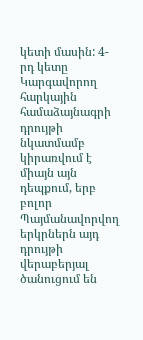կետի մասին: 4-րդ կետը Կարգավորող հարկային համաձայնագրի դրույթի նկատմամբ կիրառվում է միայն այն դեպքում, երբ բոլոր Պայմանավորվող երկրներն այդ դրույթի վերաբերյալ ծանուցում են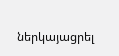ներկայացրել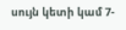սույն կետի կամ 7-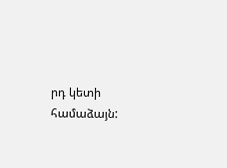րդ կետի համաձայն: